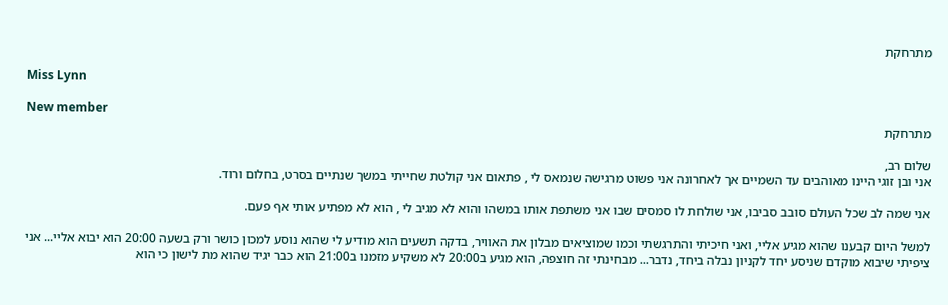מתרחקת

Miss Lynn

New member
מתרחקת

שלום רב,
אני ובן זוגי היינו מאוהבים עד השמיים אך לאחרונה אני פשוט מרגישה שנמאס לי , פתאום אני קולטת שחייתי במשך שנתיים בסרט, בחלום ורוד.

אני שמה לב שכל העולם סובב סביבו, אני שולחת לו סמסים שבו אני משתפת אותו במשהו והוא לא מגיב לי , הוא לא מפתיע אותי אף פעם.

למשל היום קבענו שהוא מגיע אליי, ואני חיכיתי והתרגשתי וכמו שמוציאים מבלון את האוויר, בדקה תשעים הוא מודיע לי שהוא נוסע למכון כושר ורק בשעה 20:00 הוא יבוא אליי... אני ציפיתי שיבוא מוקדם שניסע יחד לקניון נבלה ביחד, נדבר... מבחינתי זה חוצפה, הוא מגיע ב20:00 לא משקיע מזמנו ב21:00 הוא כבר יגיד שהוא מת לישון כי הוא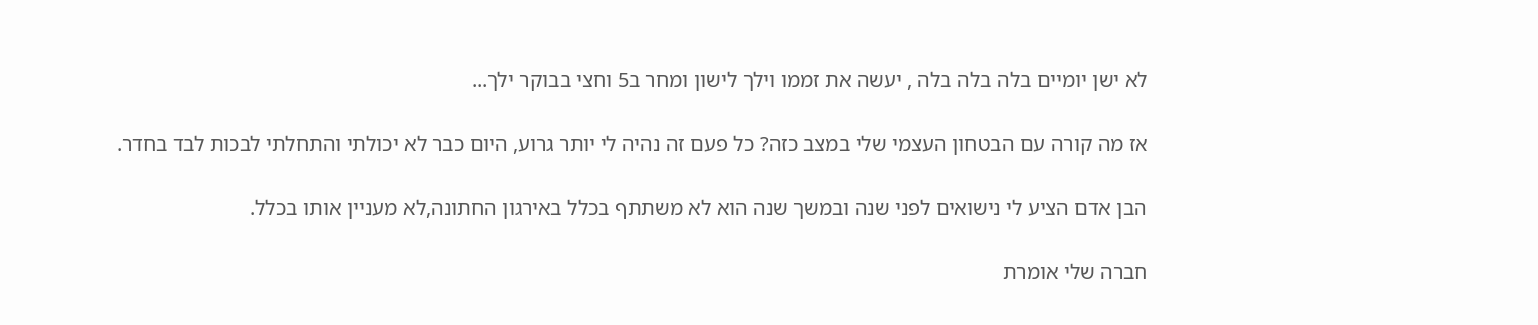לא ישן יומיים בלה בלה בלה , יעשה את זממו וילך לישון ומחר ב5 וחצי בבוקר ילך...

אז מה קורה עם הבטחון העצמי שלי במצב כזה? כל פעם זה נהיה לי יותר גרוע, היום כבר לא יכולתי והתחלתי לבכות לבד בחדר.

הבן אדם הציע לי נישואים לפני שנה ובמשך שנה הוא לא משתתף בכלל באירגון החתונה,לא מעניין אותו בכלל.

חברה שלי אומרת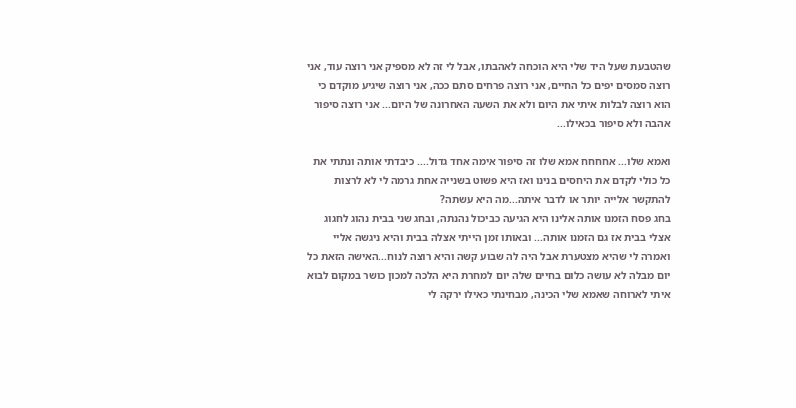שהטבעת שעל היד שלי היא הוכחה לאהבתו, אבל לי זה לא מספיק אני רוצה עוד, אני רוצה סמסים יפים כל החיים, אני רוצה פרחים סתם ככה, אני רוצה שיגיע מוקדם כי הוא רוצה לבלות איתי את היום ולא את השעה האחרונה של היום... אני רוצה סיפור אהבה ולא סיפור בכאילו...

ואמא שלו... אחחחח אמא שלו זה סיפור אימה אחד גדול.... כיבדתי אותה ונתתי את כל כולי לקדם את היחסים בנינו ואז היא פשוט בשנייה אחת גרמה לי לא לרצות להתקשר אלייה יותר או לדבר איתה...מה היא עשתה?
בחג פסח הזמנו אותה אלינו היא הגיעה כביכול נהנתה, ובחג שני בבית נהוג לחגוג אצלי בבית אז גם הזמנו אותה... ובאותו זמן הייתי אצלה בבית והיא ניגשה אליי ואמרה לי שהיא מצטערת אבל היה לה שבוע קשה והיא רוצה לנוח...האישה הזאת כל יום מבלה לא עושה כלום בחיים שלה יום למחרת היא הלכה למכון כושר במקום לבוא איתי לארוחה שאמא שלי הכינה, מבחינתי כאילו ירקה לי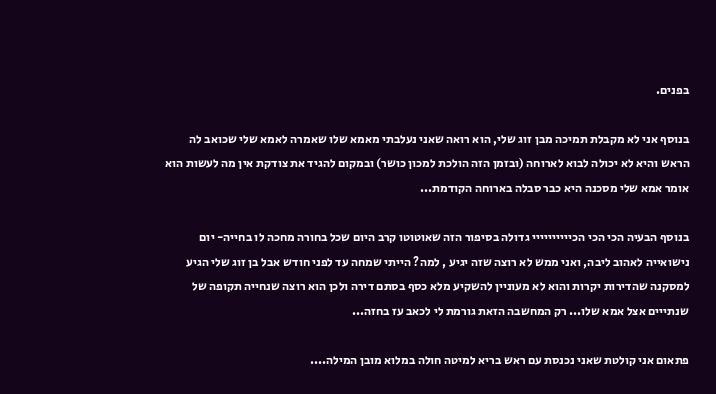בפנים.

בנוסף אני לא מקבלת תמיכה מבן זוג שלי, הוא רואה שאני נעלבתי מאמא שלו שאמרה לאמא שלי שכואב לה הראש והיא לא יכולה לבוא לארוחה (ובזמן הזה הולכת למכון כושר) ובמקום להגיד את צודקת אין מה לעשות הוא אומר אמא שלי מסכנה היא כבר סבלה בארוחה הקודמת...

בנוסף הבעיה הכי הכי הכיייייייייי גדולה בסיפור הזה שאוטוטו קרב היום שכל בחורה מחכה לו בחייה- יום נישואייה לאהוב ליבה, ואני ממש לא רוצה שזה יגיע , למה? הייתי שמחה עד לפני חודש אבל בן זוג שלי הגיע למסקנה שהדירות יקרות והוא לא מעוניין להשקיע מלא כסף בסתם דירה ולכן הוא רוצה שנחייה תקופה של שנתייים אצל אמא שלו... רק המחשבה הזאת גורמת לי לכאב עז בחזה...

פתאום אני קולטת שאני נכנסת עם ראש בריא למיטה חולה במלוא מובן המילה....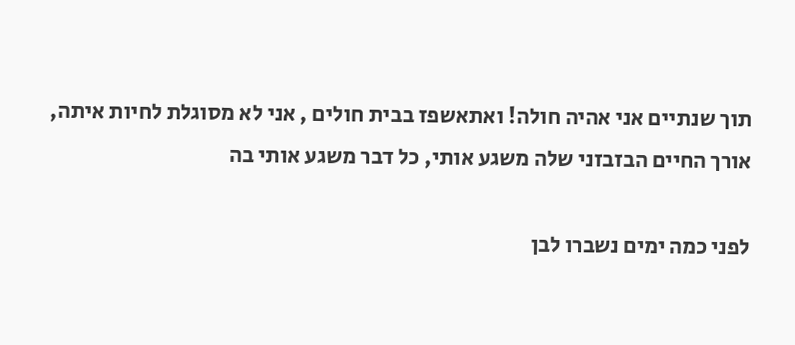תוך שנתיים אני אהיה חולה! ואתאשפז בבית חולים , אני לא מסוגלת לחיות איתה, אורך החיים הבזבזני שלה משגע אותי, כל דבר משגע אותי בה

לפני כמה ימים נשברו לבן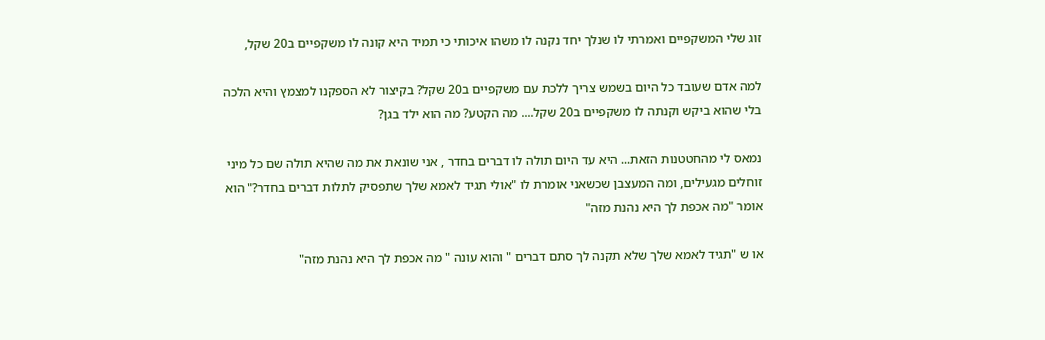זוג שלי המשקפיים ואמרתי לו שנלך יחד נקנה לו משהו איכותי כי תמיד היא קונה לו משקפיים ב20 שקל,

למה אדם שעובד כל היום בשמש צריך ללכת עם משקפיים ב20 שקל? בקיצור לא הספקנו למצמץ והיא הלכה בלי שהוא ביקש וקנתה לו משקפיים ב20 שקל.... מה הקטע? מה הוא ילד בגן?

נמאס לי מהחטטנות הזאת... היא עד היום תולה לו דברים בחדר , אני שונאת את מה שהיא תולה שם כל מיני זוחלים מגעילים, ומה המעצבן שכשאני אומרת לו "אולי תגיד לאמא שלך שתפסיק לתלות דברים בחדר?" הוא אומר "מה אכפת לך היא נהנת מזה"

או ש "תגיד לאמא שלך שלא תקנה לך סתם דברים " והוא עונה " מה אכפת לך היא נהנת מזה"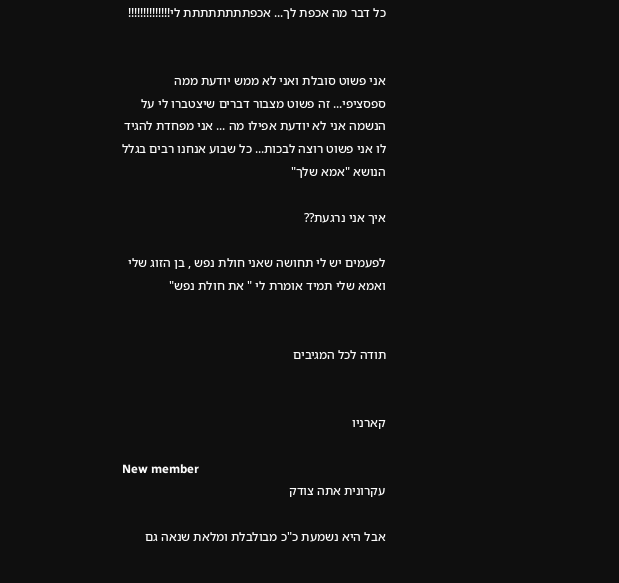כל דבר מה אכפת לך... אכפתתתתתתתת לי!!!!!!!!!!!!!!


אני פשוט סובלת ואני לא ממש יודעת ממה ספסציפי... זה פשוט מצבור דברים שיצטברו לי על הנשמה אני לא יודעת אפילו מה ... אני מפחדת להגיד לו אני פשוט רוצה לבכות... כל שבוע אנחנו רבים בגלל הנושא "אמא שלך"

איך אני נרגעת??

לפעמים יש לי תחושה שאני חולת נפש , בן הזוג שלי ואמא שלי תמיד אומרת לי " את חולת נפש"


תודה לכל המגיבים


קארניו

New member
עקרונית אתה צודק

אבל היא נשמעת כ"כ מבולבלת ומלאת שנאה גם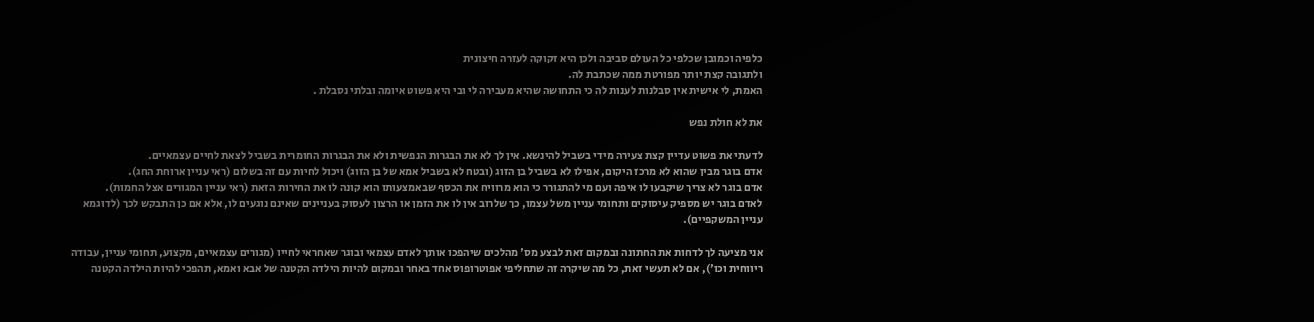כלפיה וכמובן שכלפי כל העולם סביבה ולכן היא זקוקה לעזרה חיצונית
ולתגובה קצת יותר מפורטת ממה שכתבת לה.
האמת, לי אישית אין סבלנות לענות לה כי התחושה שהיא מעבירה לי ובי היא פשוט איומה ובלתי נסבלת .

את לא חולת נפש

לדעתי את פשוט עדיין קצת צעירה מידי בשביל להינשא. אין לך לא את הבגרות הנפשית ולא את הבגרות החומרית בשביל לצאת לחיים עצמאיים.
אדם בוגר מבין שהוא לא מרכז היקום, אפילו לא בשביל בן הזוג (ובטח לא בשביל אמא של בן הזוג) ויכול לחיות עם זה בשלום (ראי עניין ארוחת החג).
אדם בוגר לא צריך שיקבעו לו איפה ועם מי להתגורר כי הוא מרוויח את הכסף שבאמצעותו הוא קונה לו את החירות הזאת (ראי עניין המגורים אצל החמות).
לאדם בוגר יש מספיק עיסוקים ותחומי עניין משל עצמו, כך שלרוב אין לו את הזמן או הרצון לעסוק בעניינים שאינם נוגעים לו, אלא אם כן התבקש לכך (לדוגמא עניין המשקפיים).

אני מציעה לך לדחות את החתונה ובמקום זאת לבצע מס' מהלכים שיהפכו אותך לאדם עצמאי ובוגר שאחראי לחייו (מגורים עצמאיים, מקצוע, תחומי עניין, עבודה ריווחית וכו'), אם לא תעשי זאת, כל מה שיקרה זה שתחליפי אפוטרופוס אחד באחר ובמקום להיות הילדה הקטנה של אבא ואמא, תהפכי להיות הילדה הקטנה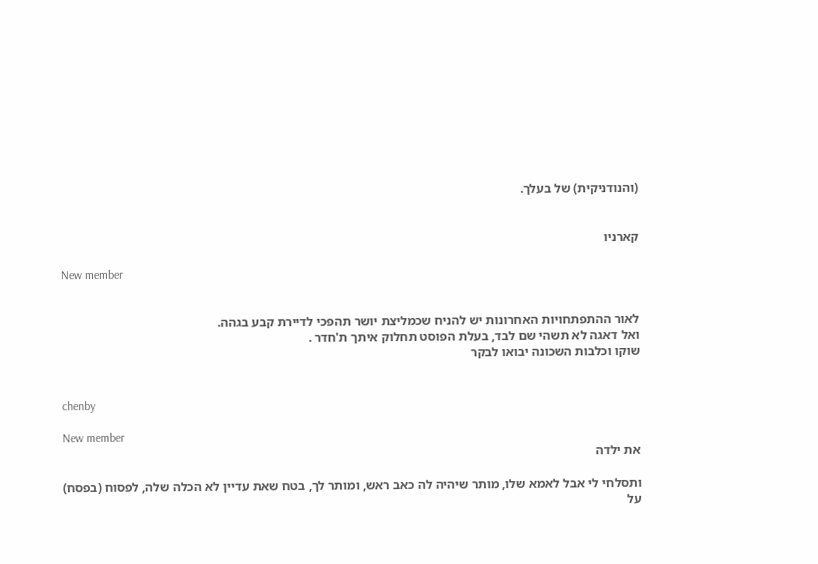(והנודניקית) של בעלך.


קארניו

New member


לאור ההתפתחויות האחרונות יש להניח שכמליצת יושר תהפכי לדיירת קבע בגהה.
ואל דאגה לא תשהי שם לבד, בעלת הפוסט תחלוק איתך ת'חדר .
שוקו וכלבות השכונה יבואו לבקר


chenby

New member
את ילדה

ותסלחי לי אבל לאמא שלו, מותר שיהיה לה כאב ראש, ומותר לך, בטח שאת עדיין לא הכלה שלה, לפסוח (בפסח) על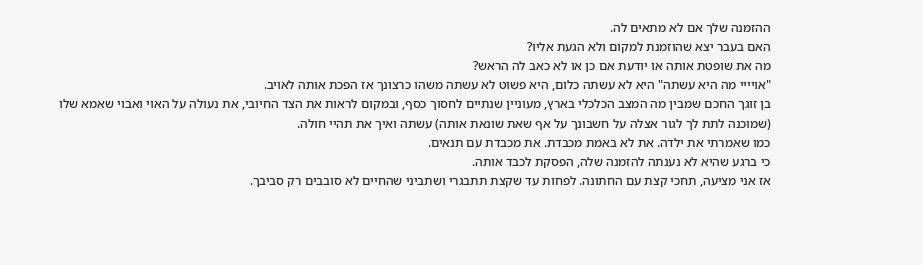ההזמנה שלך אם לא מתאים לה.
האם בעבר יצא שהוזמנת למקום ולא הגעת אליו?
מה את שופטת אותה או יודעת אם כן או לא כאב לה הראש?
"אויייי מה היא עשתה" היא לא עשתה כלום, היא פשוט לא עשתה משהו כרצונך אז הפכת אותה לאויב.
בן זוגך החכם שמבין מה המצב הכלכלי בארץ, מעוניין שנתיים לחסוך כסף, ובמקום לראות את הצד החיובי, את נעולה על האוי ואבוי שאמא שלו (שמוכנה לתת לך לגור אצלה על חשבונך על אף שאת שונאת אותה) עשתה ואיך את תהיי חולה.
כמו שאמרתי את ילדה. את לא באמת מכבדת. את מכבדת עם תנאים.
כי ברגע שהיא לא נענתה להזמנה שלה, הפסקת לכבד אותה.
אז אני מציעה, תחכי קצת עם החתונה. לפחות עד שקצת תתבגרי ושתביני שהחיים לא סובבים רק סביבך.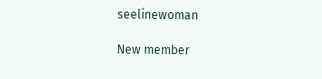seelinewoman

New member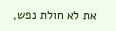את לא חולת נפש,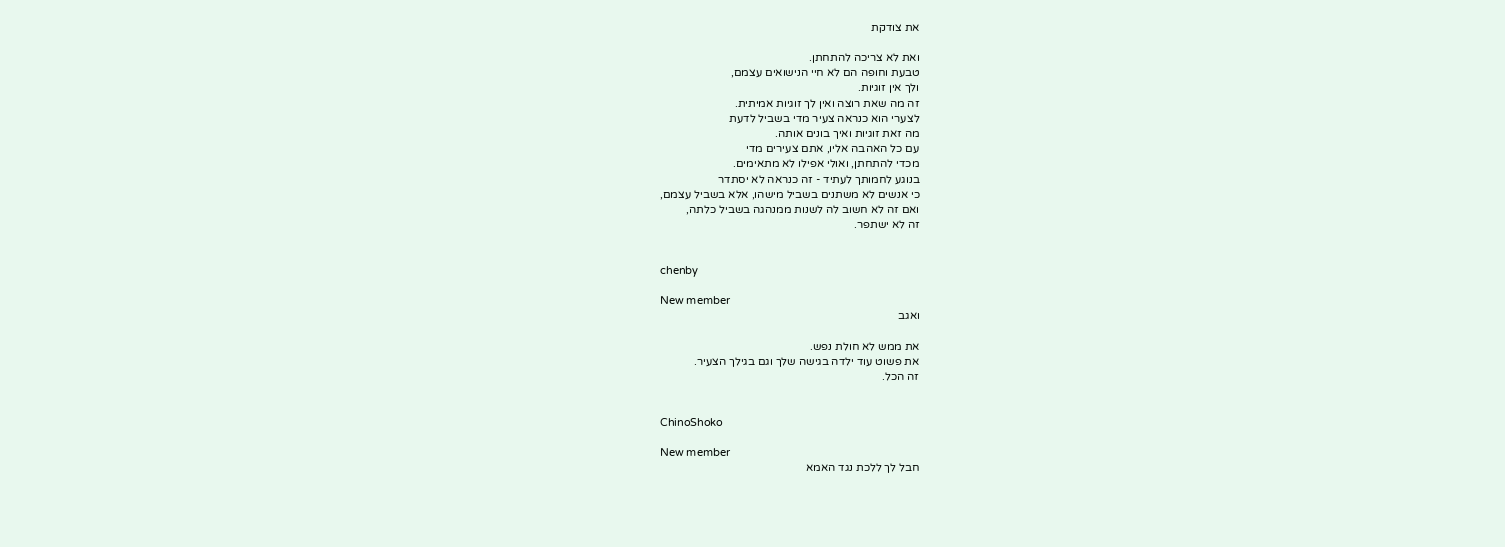את צודקת

ואת לא צריכה להתחתן.
טבעת וחופה הם לא חיי הנישואים עצמם,
ולך אין זוגיות.
זה מה שאת רוצה ואין לך זוגיות אמיתית.
לצערי הוא כנראה צעיר מדי בשביל לדעת
מה זאת זוגיות ואיך בונים אותה.
עם כל האהבה אליו, אתם צעירים מדי
מכדי להתחתן, ואולי אפילו לא מתאימים.
בנוגע לחמותך לעתיד - זה כנראה לא יסתדר
כי אנשים לא משתנים בשביל מישהו, אלא בשביל עצמם,
ואם זה לא חשוב לה לשנות ממנהגה בשביל כלתה,
זה לא ישתפר.


chenby

New member
ואגב

את ממש לא חולת נפש.
את פשוט עוד ילדה בגישה שלך וגם בגילך הצעיר.
זה הכל.


ChinoShoko

New member
חבל לך ללכת נגד האמא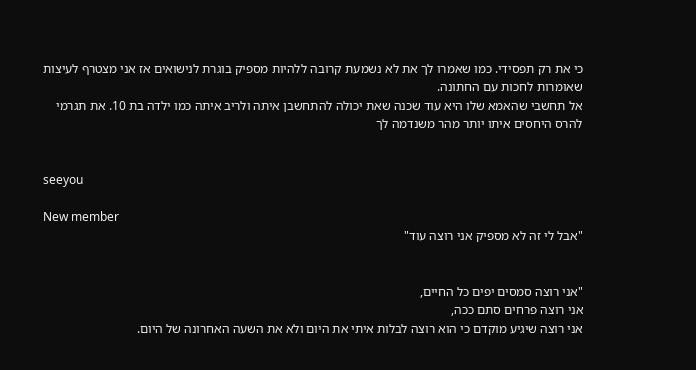כי את רק תפסידי. כמו שאמרו לך את לא נשמעת קרובה ללהיות מספיק בוגרת לנישואים אז אני מצטרף לעיצות שאומרות לחכות עם החתונה.
אל תחשבי שהאמא שלו היא עוד שכנה שאת יכולה להתחשבן איתה ולריב איתה כמו ילדה בת 10. את תגרמי להרס היחסים איתו יותר מהר משנדמה לך


seeyou

New member
"אבל לי זה לא מספיק אני רוצה עוד"


"אני רוצה סמסים יפים כל החיים,
אני רוצה פרחים סתם ככה,
אני רוצה שיגיע מוקדם כי הוא רוצה לבלות איתי את היום ולא את השעה האחרונה של היום.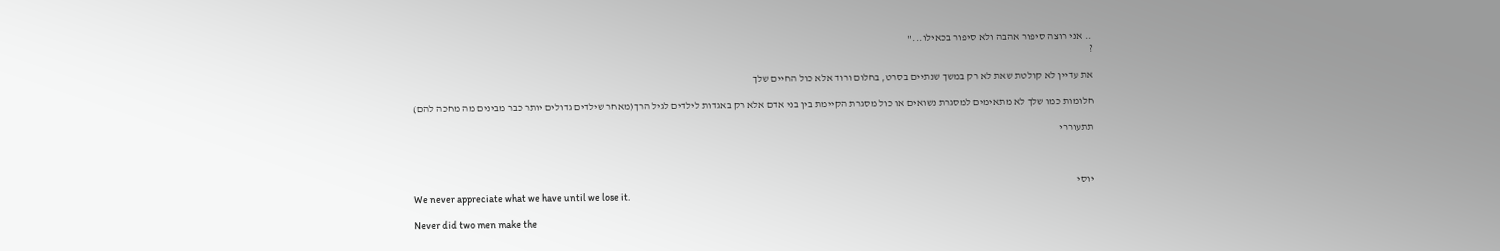.. אני רוצה סיפור אהבה ולא סיפור בכאילו..."
?

את עדיין לא קולטת שאת לא רק במשך שנתיים בסרט, בחלום ורוד אלא כול החיים שלך

חלומות כמו שלך לא מתאימים למסגרת נשואים או כול מסגרת הקיימת בין בני אדם אלא רק באגדות לילדים לגיל הרך(מאחר שילדים גדולים יותר כבר מבינים מה מחכה להם)

תתעוררי



יוסי
We never appreciate what we have until we lose it.

Never did two men make the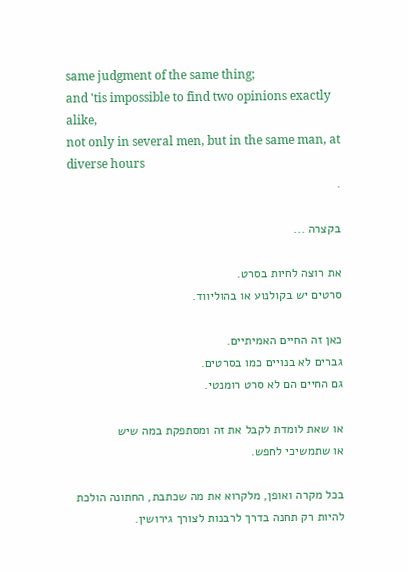same judgment of the same thing;
and 'tis impossible to find two opinions exactly alike,
not only in several men, but in the same man, at diverse hours
.

בקצרה ...

את רוצה לחיות בסרט.
סרטים יש בקולנוע או בהוליווד.

כאן זה החיים האמיתיים.
גברים לא בנויים כמו בסרטים.
גם החיים הם לא סרט רומנטי.

או שאת לומדת לקבל את זה ומסתפקת במה שיש
או שתמשיכי לחפש.

בכל מקרה ואופן, מלקרוא את מה שכתבת, החתונה הולכת להיות רק תחנה בדרך לרבנות לצורך גירושין.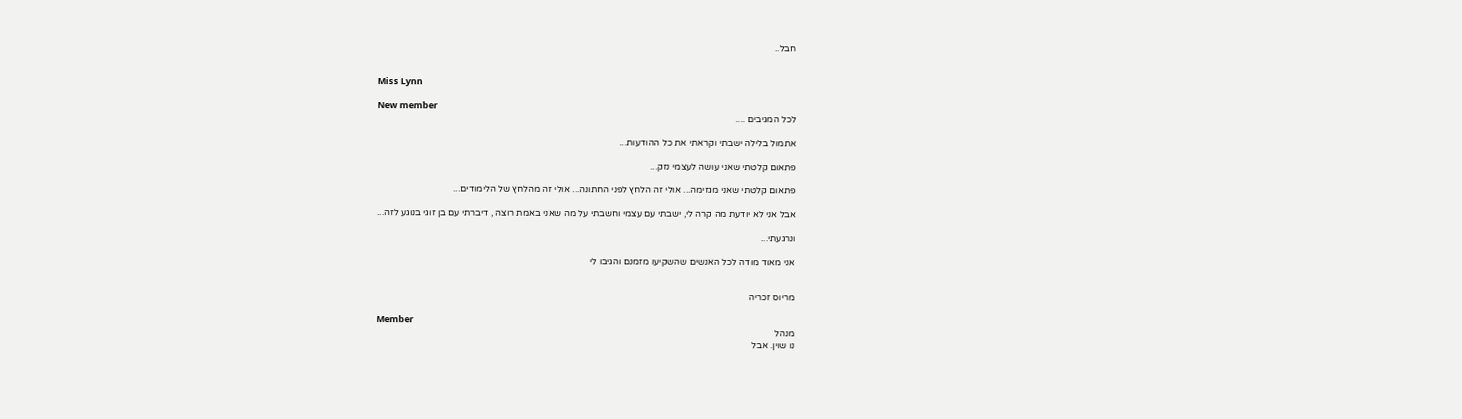חבל..


Miss Lynn

New member
לכל המגיבים ....

אתמול בלילה ישבתי וקראתי את כל ההודעות...

פתאום קלטתי שאני עושה לעצמי נזק...

פתאום קלטתי שאני מגזימה... אולי זה הלחץ לפני החתונה... אולי זה מהלחץ של הלימודים...

אבל אני לא יודעת מה קרה לי, ישבתי עם עצמי וחשבתי על מה שאני באמת רוצה , דיברתי עם בן זוגי בנוגע לזה...

ונרגעתי...

אני מאוד מודה לכל האנשים שהשקיעו מזמנם והגיבו לי


מריוס זכריה

Member
מנהל
נו שוין. אבל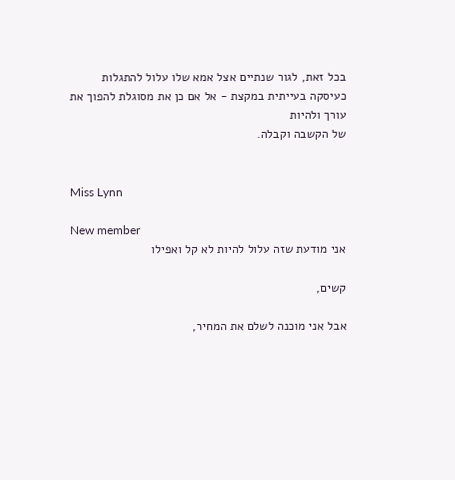בכל זאת, לגור שנתיים אצל אמא שלו עלול להתגלות כעיסקה בעייתית במקצת - אל אם כן את מסוגלת להפוך את עורך ולהיות
של הקשבה וקבלה.


Miss Lynn

New member
אני מודעת שזה עלול להיות לא קל ואפילו

קשים,

אבל אני מוכנה לשלם את המחיר,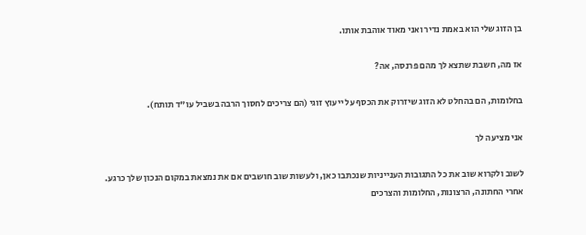בן הזוג שלי הוא באמת נדיר ואני מאוד אוהבת אותו.

אז מה, חשבת שתצא לך מהם פרנסה, אה?

בחלומות, הם בהחלט לא הזוג שיזרוק את הכסף על ייעוץ זוגי (הם צריכים לחסוך הרבה בשביל עו"ד תותח).

אני מציעה לך

לשוב ולקרוא שוב את כל התגובות הענייניות שנכתבו כאן, ולעשות שוב חושבים אם את נמצאת במקום הנכון שלך כרגע.
אחרי החתונה, הרצונות, החלומות והצרכים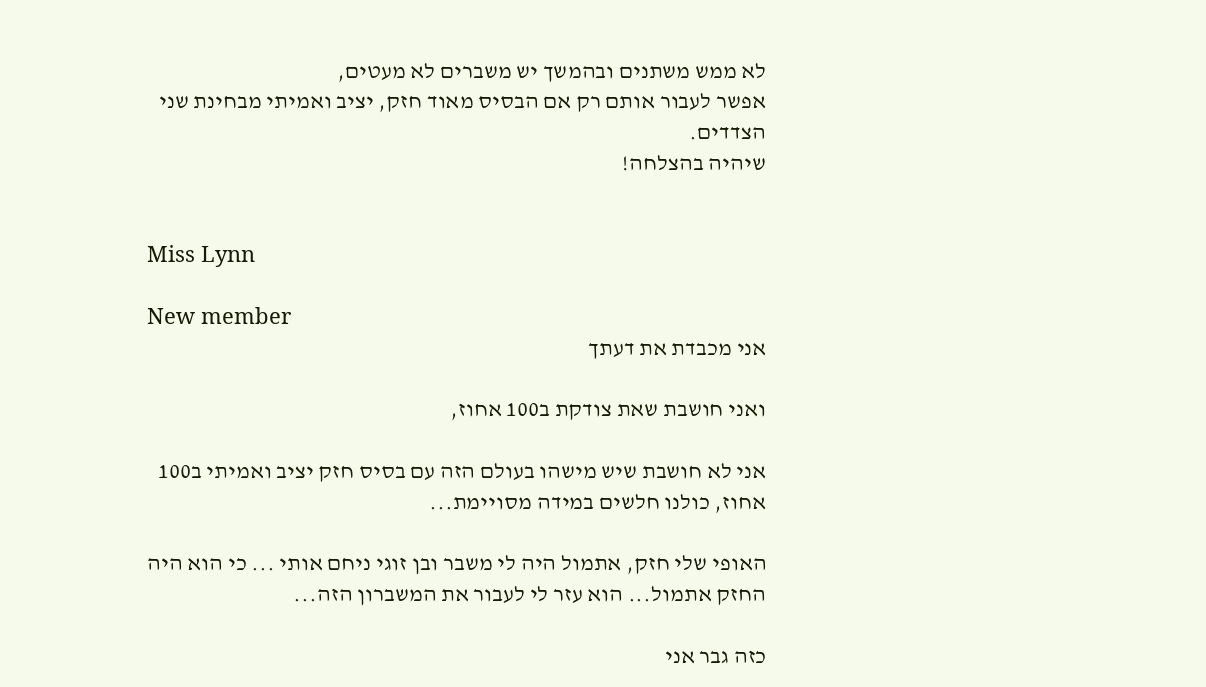לא ממש משתנים ובהמשך יש משברים לא מעטים,
אפשר לעבור אותם רק אם הבסיס מאוד חזק, יציב ואמיתי מבחינת שני הצדדים.
שיהיה בהצלחה!


Miss Lynn

New member
אני מכבדת את דעתך

ואני חושבת שאת צודקת ב100 אחוז,

אני לא חושבת שיש מישהו בעולם הזה עם בסיס חזק יציב ואמיתי ב100 אחוז, כולנו חלשים במידה מסויימת...

האופי שלי חזק, אתמול היה לי משבר ובן זוגי ניחם אותי ... כי הוא היה החזק אתמול... הוא עזר לי לעבור את המשברון הזה...

כזה גבר אני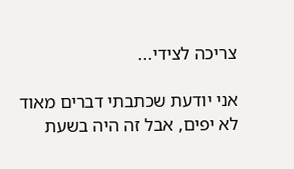צריכה לצידי...

אני יודעת שכתבתי דברים מאוד לא יפים, אבל זה היה בשעת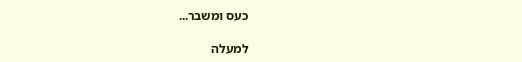כעס ומשבר...

למעלה